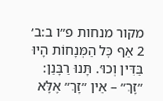מקור מנחות פ״ו ב:ב׳
2 אַף כׇּל הַמְּנָחוֹת הָיוּ בַּדִּין וְכוּ׳. תָּנוּ רַבָּנַן: ״זָךְ״ – אֵין ״זָךְ״ אֶלָּא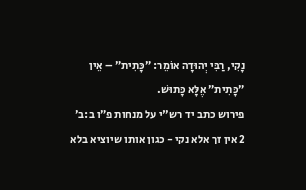נָקִי, רַבִּי יְהוּדָה אוֹמֵר: ״כָּתִית״ – אֵין ״כָּתִית״ אֶלָּא כָּתוּשׁ.
פירוש כתב יד רש"י על מנחות פ״ו ב:ב׳
2 אין זך אלא נקי - כגון אותו שיוציא בלא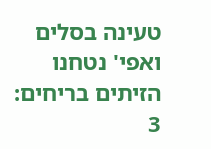טעינה בסלים ואפי' נטחנו הזיתים בריחים:
3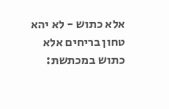אלא כתוש - לא יהא טחון בריחים אלא כתוש במכתשת: